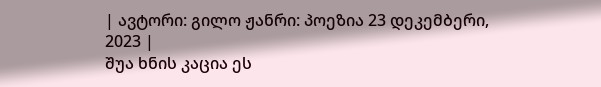| ავტორი: გილო ჟანრი: პოეზია 23 დეკემბერი, 2023 |
შუა ხნის კაცია ეს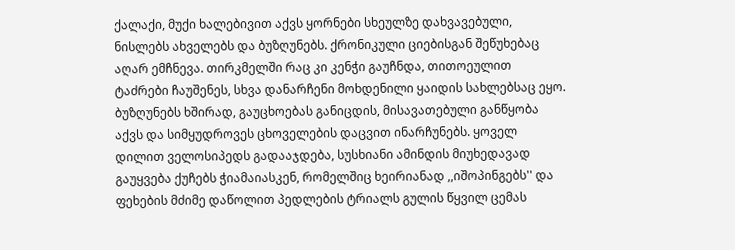ქალაქი, მუქი ხალებივით აქვს ყორნები სხეულზე დახვავებული, ნისლებს ახველებს და ბუზღუნებს. ქრონიკული ციებისგან შეწუხებაც აღარ ემჩნევა. თირკმელში რაც კი კენჭი გაუჩნდა, თითოეულით ტაძრები ჩაუშენეს, სხვა დანარჩენი მოხდენილი ყაიდის სახლებსაც ეყო. ბუზღუნებს ხშირად, გაუცხოებას განიცდის, მისავათებული განწყობა აქვს და სიმყუდროვეს ცხოველების დაცვით ინარჩუნებს. ყოველ დილით ველოსიპედს გადააჯდება, სუსხიანი ამინდის მიუხედავად გაუყვება ქუჩებს ჭიამაიასკენ, რომელშიც ხეირიანად ,,იშოპინგებს'' და ფეხების მძიმე დაწოლით პედლების ტრიალს გულის წყვილ ცემას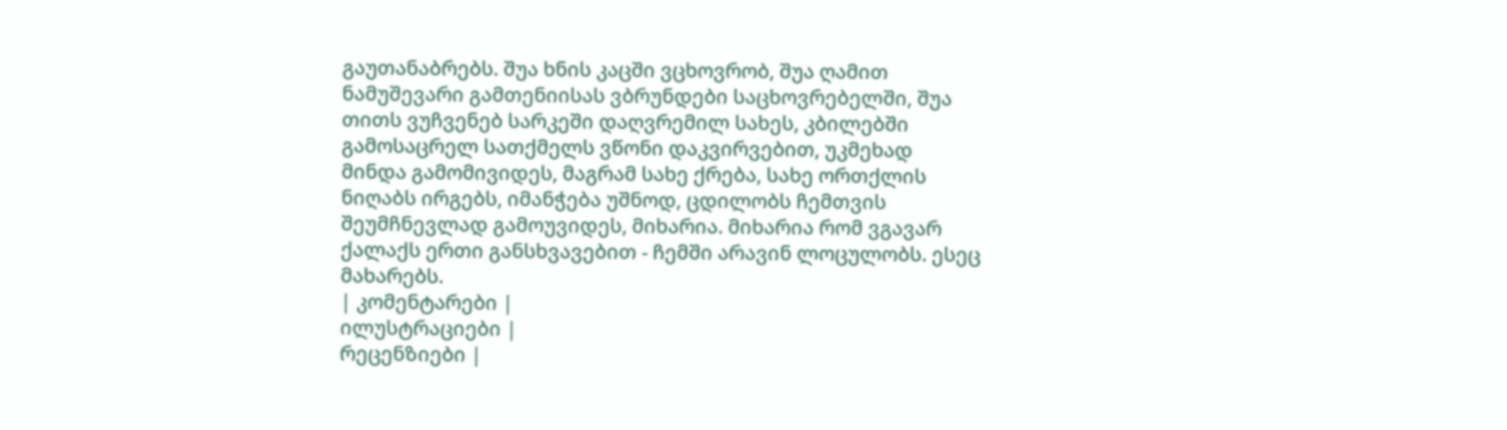გაუთანაბრებს. შუა ხნის კაცში ვცხოვრობ, შუა ღამით ნამუშევარი გამთენიისას ვბრუნდები საცხოვრებელში, შუა თითს ვუჩვენებ სარკეში დაღვრემილ სახეს, კბილებში გამოსაცრელ სათქმელს ვწონი დაკვირვებით, უკმეხად მინდა გამომივიდეს, მაგრამ სახე ქრება, სახე ორთქლის ნიღაბს ირგებს, იმანჭება უშნოდ, ცდილობს ჩემთვის შეუმჩნევლად გამოუვიდეს, მიხარია. მიხარია რომ ვგავარ ქალაქს ერთი განსხვავებით - ჩემში არავინ ლოცულობს. ესეც მახარებს.
| კომენტარები |
ილუსტრაციები |
რეცენზიები |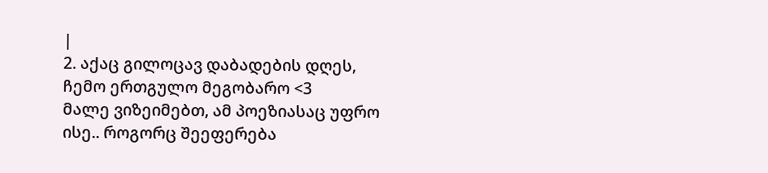|
2. აქაც გილოცავ დაბადების დღეს, ჩემო ერთგულო მეგობარო <3
მალე ვიზეიმებთ, ამ პოეზიასაც უფრო ისე.. როგორც შეეფერება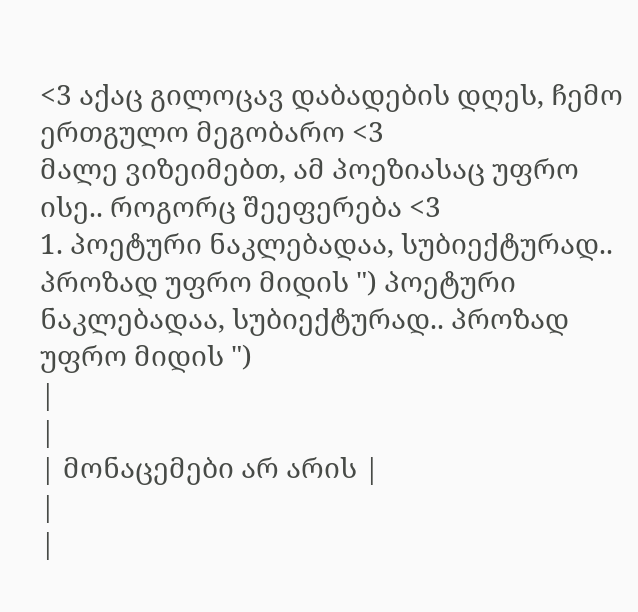<3 აქაც გილოცავ დაბადების დღეს, ჩემო ერთგულო მეგობარო <3
მალე ვიზეიმებთ, ამ პოეზიასაც უფრო ისე.. როგორც შეეფერება <3
1. პოეტური ნაკლებადაა, სუბიექტურად.. პროზად უფრო მიდის ") პოეტური ნაკლებადაა, სუბიექტურად.. პროზად უფრო მიდის ")
|
|
| მონაცემები არ არის |
|
|